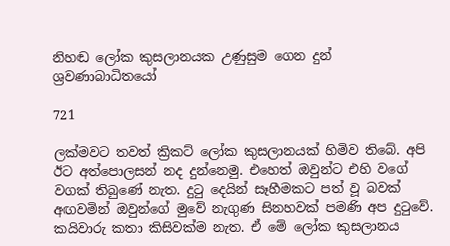නිහඬ ලෝක කුසලානයක උණුසුම ගෙන දුන් ශ්‍රවණාබාධිතයෝ

721

ලක්මවට තවත් ක්‍රිකට් ලෝක කුසලානයක් හිමිව තිබේ. අපි ඊට අත්පොලසන් නද දුන්නෙමු. එහෙත් ඔවුන්ට එහි වගේ වගක් තිබුණේ නැත. දුටු දෙයින් සෑහීමකට පත් වූ බවක් අඟවමින් ඔවුන්ගේ මුවේ නැගුණ සිනහවක් පමණි අප දුටුවේ. කයිවාරු කතා කිසිවක්ම නැත. ඒ මේ ලෝක කුසලානය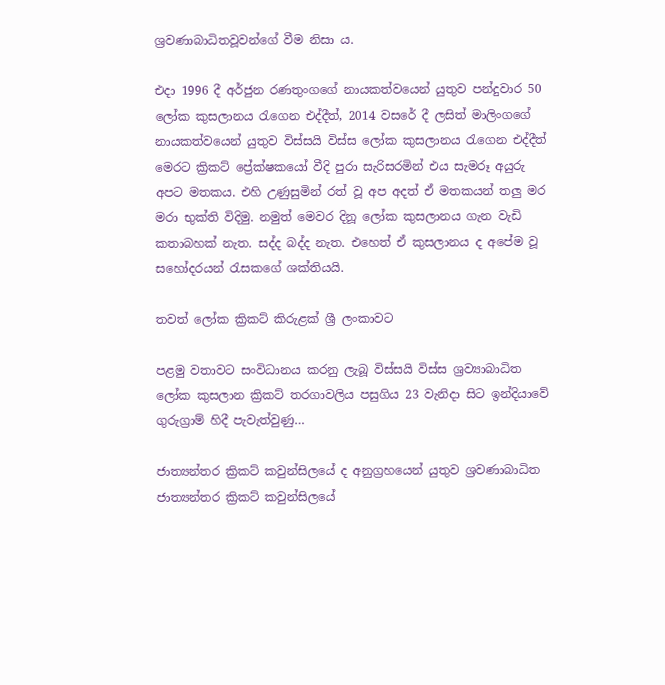ශ්‍රවණාබාධිතවූවන්ගේ වීම නිසා ය.

එදා 1996 දී අර්ජුන රණතුංගගේ නායකත්වයෙන් යුතුව පන්දුවාර 50 ලෝක කුසලානය රැගෙන එද්දීත්, 2014 වසරේ දී ලසිත් මාලිංගගේ නායකත්වයෙන් යුතුව විස්සයි විස්ස ලෝක කුසලානය රැගෙන එද්දීත් මෙරට ක්‍රිකට් ප්‍රේක්ෂකයෝ වීදි පුරා සැරිසරමින් එය සැමරූ අයුරු අපට මතකය. එහි උණුසුමින් රත් වූ අප අදත් ඒ මතකයන් තලු මර මරා භුක්ති විදිමු. නමුත් මෙවර දිනූ ලෝක කුසලානය ගැන වැඩි කතාබහක් නැත. සද්ද බද්ද නැත. එහෙත් ඒ කුසලානය ද අපේම වූ සහෝදරයන් රැසකගේ ශක්තියයි.

තවත් ලෝක ක්‍රිකට් කිරුළක් ශ්‍රී ලංකාවට

පළමු වතාවට සංවිධානය කරනු ලැබූ විස්සයි විස්ස ශ්‍රව්‍යාබාධිත ලෝක කුසලාන ක්‍රිකට් තරගාවලිය පසුගිය 23 වැනිදා සිට ඉන්දියාවේ ගුරුග්‍රාම් හිදී පැවැත්වුණු…

ජාත්‍යන්තර ක්‍රිකට් කවුන්සිලයේ ද අනුග්‍රහයෙන් යුතුව ශ්‍රවණාබාධිත ජාත්‍යන්තර ක්‍රිකට් කවුන්සිලයේ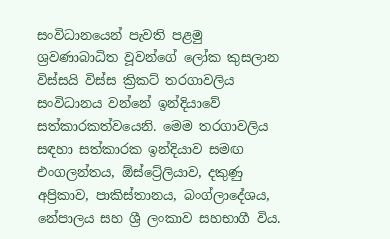සංවිධානයෙන් පැවති පළමු ශ්‍රවණාබාධිත වූවන්ගේ ලෝක කුසලාන විස්සයි විස්ස ක්‍රිකට් තරගාවලිය සංවිධානය වන්නේ ඉන්දියාවේ සත්කාරකත්වයෙනි. මෙම තරගාවලිය සඳහා සත්කාරක ඉන්දියාව සමඟ එංගලන්තය, ඕස්ට්‍රේලියාව, දකුණු අප්‍රිකාව, පාකිස්තානය, බංග්ලාදේශය, නේපාලය සහ ශ්‍රී ලංකාව සහභාගී විය.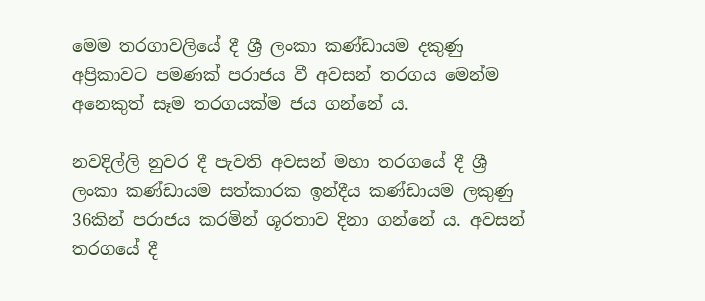මෙම තරගාවලියේ දී ශ්‍රී ලංකා කණ්ඩායම දකුණු අප්‍රිකාවට පමණක් පරාජය වී අවසන් තරගය මෙන්ම අනෙකුත් සෑම තරගයක්ම ජය ගන්නේ ය.

නවදිල්ලි නුවර දී පැවති අවසන් මහා තරගයේ දී ශ්‍රී ලංකා කණ්ඩායම සත්කාරක ඉන්දීය කණ්ඩායම ලකුණු 36කින් පරාජය කරමින් ශූරතාව දිනා ගන්නේ ය. අවසන් තරගයේ දී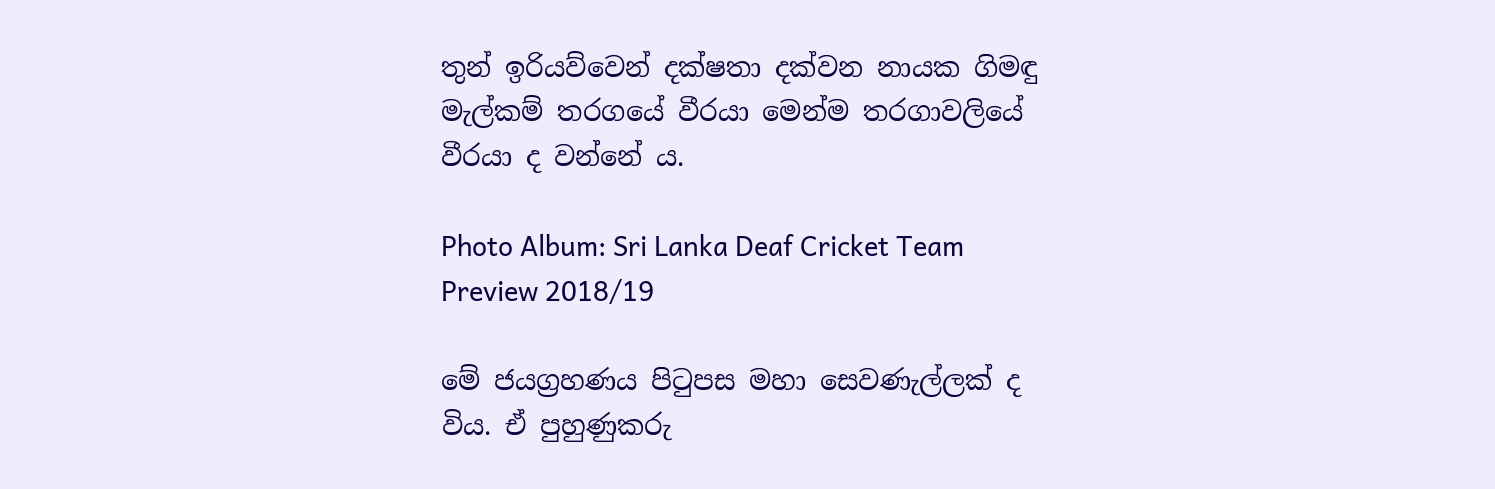තුන් ඉරියව්වෙන් දක්ෂතා දක්වන නායක ගිමඳු මැල්කම් තරගයේ වීරයා මෙන්ම තරගාවලියේ වීරයා ද වන්නේ ය.

Photo Album: Sri Lanka Deaf Cricket Team Preview 2018/19

මේ ජයග්‍රහණය පිටුපස මහා සෙවණැල්ලක් ද විය. ඒ පුහුණුකරු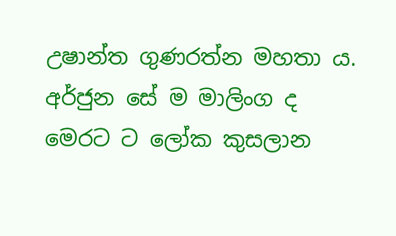උෂාන්ත ගුණරත්න මහතා ය. අර්ජුන සේ ම මාලිංග ද මෙරට ට ලෝක කුසලාන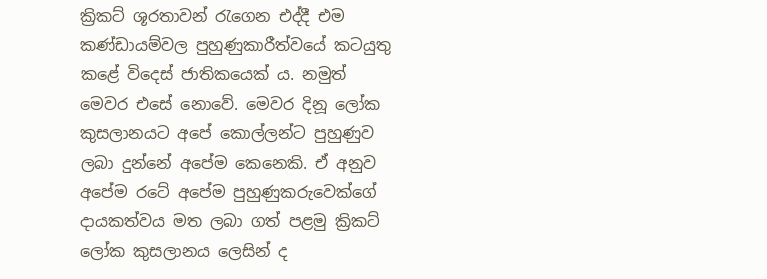ක්‍රිකට් ශූරතාවන් රැගෙන එද්දී එම කණ්ඩායම්වල පුහුණුකාරීත්වයේ කටයුතු කළේ විදෙස් ජාතිකයෙක් ය. නමුත් මෙවර එසේ නොවේ. මෙවර දිනූ ලෝක කුසලානයට අපේ කොල්ලන්ට පුහුණුව ලබා දුන්නේ අපේම කෙනෙකි. ඒ අනුව අපේම රටේ අපේම පුහුණුකරුවෙක්ගේ දායකත්වය මත ලබා ගත් පළමු ක්‍රිකට් ලෝක කුසලානය ලෙසින් ද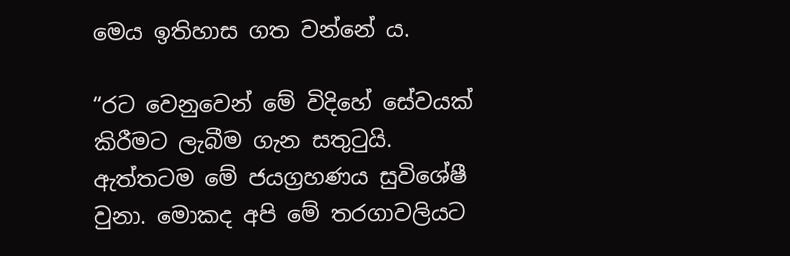මෙය ඉතිහාස ගත වන්නේ ය.

“රට වෙනුවෙන් මේ විදිහේ සේවයක් කිරීමට ලැබීම ගැන සතුටුයි. ඇත්තටම මේ ජයග්‍රහණය සුවිශේෂී වුනා. මොකද අපි මේ තරගාවලියට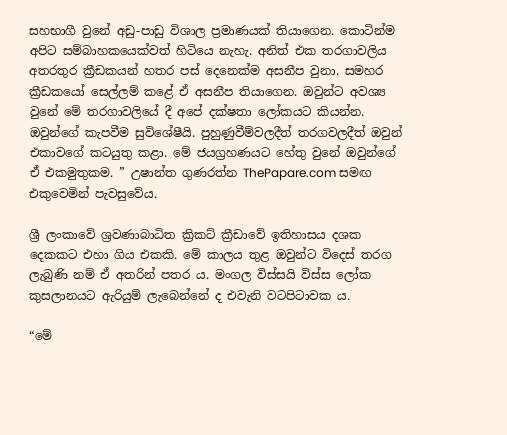සහභාගී වුනේ අඩු-පාඩු විශාල ප්‍රමාණයක් තියාගෙන. කොටින්ම අපිට සම්බාහකයෙක්වත් හිටියෙ නැහැ. අනිත් එක තරගාවලිය අතරතුර ක්‍රීඩකයන් හතර පස් දෙනෙක්ම අසනීප වුනා. සමහර ක්‍රීඩකයෝ සෙල්ලම් කළේ ඒ අසනීප තියාගෙන. ඔවුන්ට අවශ්‍ය වුනේ මේ තරගාවලියේ දී අපේ දක්ෂතා ලෝකයට කියන්න. ඔවුන්ගේ කැපවීම සුවිශේෂීයි. පුහුණුවීම්වලදීත් තරගවලදීත් ඔවුන් එකාවගේ කටයුතු කළා. මේ ජයග්‍රහණයට හේතු වුනේ ඔවුන්ගේ ඒ එකමුතුකම. ” උෂාන්ත ගුණරත්න ThePapare.com සමඟ එකුවෙමින් පැවසුවේය.

ශ්‍රී ලංකාවේ ශ්‍රවණාබාධිත ක්‍රිකට් ක්‍රීඩාවේ ඉතිහාසය දශක දෙකකට එහා ගිය එකකි. මේ කාලය තුළ ඔවුන්ට විදෙස් තරග ලැබුණි නම් ඒ අතරින් පතර ය. මංගල විස්සයි විස්ස ලෝක කුසලානයට ඇරියුම් ලැබෙන්නේ ද එවැනි වටපිටාවක ය.

“මේ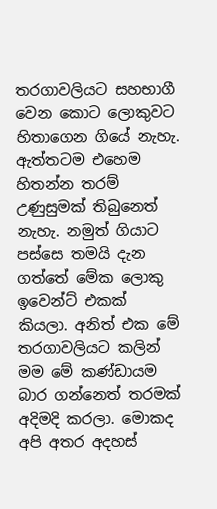තරගාවලියට සහභාගී වෙන කොට ලොකුවට හිතාගෙන ගියේ නැහැ. ඇත්තටම එහෙම හිතන්න තරම් උණුසුමක් තිබුනෙත් නැහැ. නමුත් ගියාට පස්සෙ තමයි දැන ගත්තේ මේක ලොකු ඉවෙන්ට් එකක් කියලා. අනිත් එක මේ තරගාවලියට කලින් මම මේ කණ්ඩායම බාර ගන්නෙත් තරමක් අදිමදි කරලා. මොකද අපි අතර අදහස්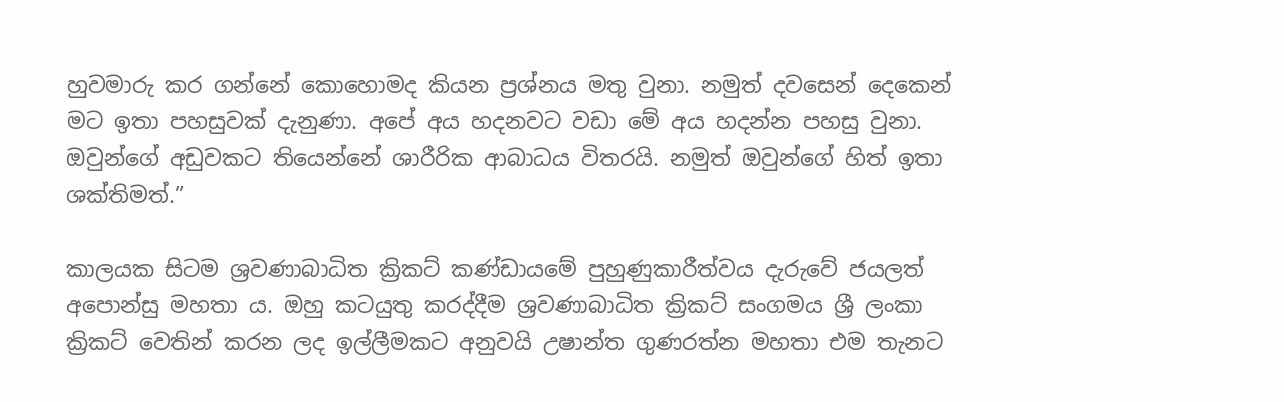හුවමාරු කර ගන්නේ කොහොමද කියන ප්‍රශ්නය මතු වුනා. නමුත් දවසෙන් දෙකෙන් මට ඉතා පහසුවක් දැනුණා. අපේ අය හදනවට වඩා මේ අය හදන්න පහසු වුනා. ඔවුන්ගේ අඩුවකට තියෙන්නේ ශාරීරික ආබාධය විතරයි. නමුත් ඔවුන්ගේ හිත් ඉතා ශක්තිමත්.”

කාලයක සිටම ශ්‍රවණාබාධිත ක්‍රිකට් කණ්ඩායමේ පුහුණුකාරීත්වය දැරුවේ ජයලත් අපොන්සු මහතා ය. ඔහු කටයුතු කරද්දීම ශ්‍රවණාබාධිත ක්‍රිකට් සංගමය ශ්‍රී ලංකා ක්‍රිකට් වෙතින් කරන ලද ඉල්ලීමකට අනුවයි උෂාන්ත ගුණරත්න මහතා එම තැනට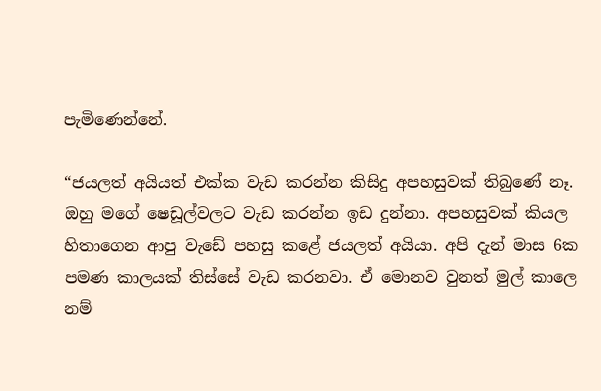පැමිණෙන්නේ.

“ජයලත් අයියත් එක්ක වැඩ කරන්න කිසිදු අපහසුවක් තිබුණේ නෑ. ඔහු මගේ ෂෙඩූල්වලට වැඩ කරන්න ඉඩ දුන්නා. අපහසුවක් කියල හිතාගෙන ආපු වැඩේ පහසු කළේ ජයලත් අයියා. අපි දැන් මාස 6ක පමණ කාලයක් තිස්සේ වැඩ කරනවා. ඒ මොනව වුනත් මුල් කාලෙ නම්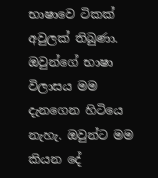භාෂාවෙ ටිකක් අවුලක් තිබුණා. ඔවුන්ගේ භාෂා විලාසය මම දැනගෙන හිටියෙ නැහැ. ඔවුන්ට මම කියන දේ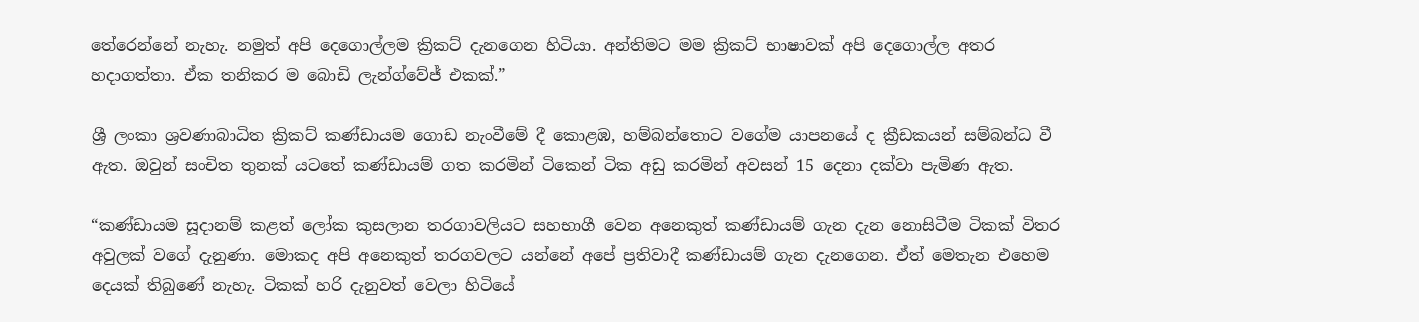තේරෙන්නේ නැහැ. නමුත් අපි දෙගොල්ලම ක්‍රිකට් දැනගෙන හිටියා. අන්තිමට මම ක්‍රිකට් භාෂාවක් අපි දෙගොල්ල අතර හදාගත්තා. ඒක තනිකර ම බොඩි ලැන්ග්වේජ් එකක්.”

ශ්‍රී ලංකා ශ්‍රවණාබාධිත ක්‍රිකට් කණ්ඩායම ගොඩ නැංවීමේ දී කොළඹ, හම්බන්තොට වගේම යාපනයේ ද ක්‍රීඩකයන් සම්බන්ධ වී ඇත. ඔවුන් සංචිත තුනක් යටතේ කණ්ඩායම් ගත කරමින් ටිකෙන් ටික අඩු කරමින් අවසන් 15 දෙනා දක්වා පැමිණ ඇත.

“කණ්ඩායම සූදානම් කළත් ලෝක කුසලාන තරගාවලියට සහභාගී වෙන අනෙකුත් කණ්ඩායම් ගැන දැන නොසිටීම ටිකක් විතර අවුලක් වගේ දැනුණා. මොකද අපි අනෙකුත් තරගවලට යන්නේ අපේ ප්‍රතිවාදී කණ්ඩායම් ගැන දැනගෙන. ඒත් මෙතැන එහෙම දෙයක් තිබුණේ නැහැ. ටිකක් හරි දැනුවත් වෙලා හිටියේ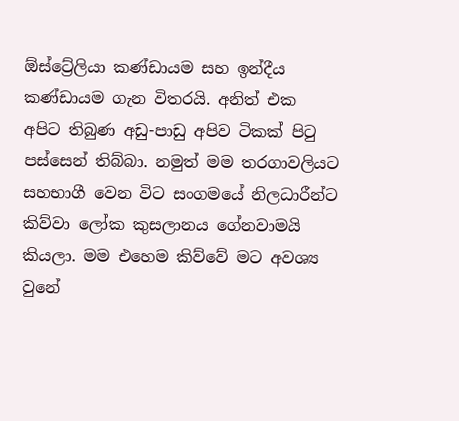ඕස්ට්‍රේලියා කණ්ඩායම සහ ඉන්දීය කණ්ඩායම ගැන විතරයි. අනිත් එක අපිට තිබුණ අඩු-පාඩු අපිව ටිකක් පිටු පස්සෙන් තිබ්බා. නමුත් මම තරගාවලියට සහභාගී වෙන විට සංගමයේ නිලධාරීන්ට කිව්වා ලෝක කුසලානය ගේනවාමයි කියලා. මම එහෙම කිව්වේ මට අවශ්‍ය වුනේ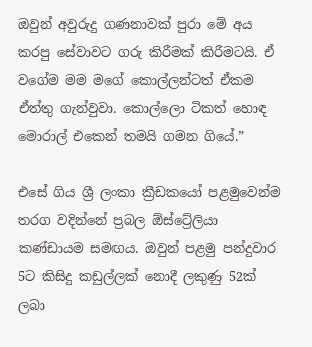ඔවුන් අවුරුදු ගණනාවක් පුරා මේ අය කරපු සේවාවට ගරු කිරීමක් කිරීමටයි. ඒ වගේම මම මගේ කොල්ලන්ටත් ඒකම ඒත්තු ගැන්වුවා. කොල්ලො ටිකත් හොඳ මොරාල් එකෙන් තමයි ගමන ගියේ.”

එසේ ගිය ශ්‍රී ලංකා ක්‍රීඩකයෝ පළමුවෙන්ම තරග වදින්නේ ප්‍රබල ඕස්ට්‍රේලියා කණ්ඩායම සමඟය. ඔවුන් පළමු පන්දුවාර 5ට කිසිදු කඩුල්ලක් නොදී ලකුණු 52ක් ලබා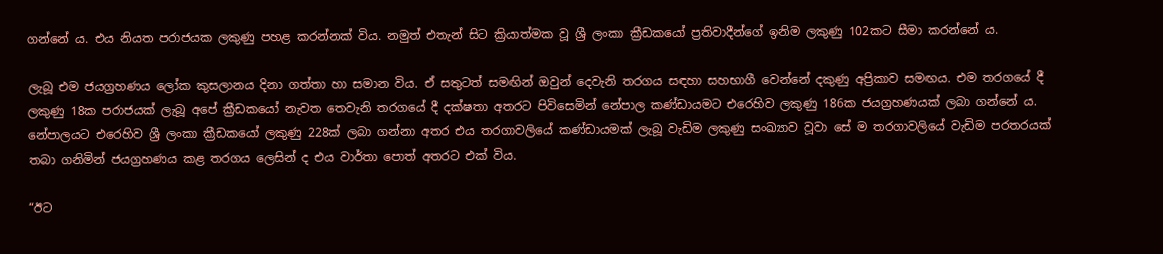ගන්නේ ය. එය නියත පරාජයක ලකුණු පහළ කරන්නක් විය. නමුත් එතැන් සිට ක්‍රියාත්මක වූ ශ්‍රී ලංකා ක්‍රීඩකයෝ ප්‍රතිවාදීන්ගේ ඉනිම ලකුණු 102කට සීමා කරන්නේ ය.

ලැබූ එම ජයග්‍රහණය ලෝක කුසලානය දිනා ගත්තා හා සමාන විය. ඒ සතුටත් සමඟින් ඔවුන් දෙවැනි තරගය සඳහා සහභාගී වෙන්නේ දකුණු අප්‍රිකාව සමඟය. එම තරගයේ දී ලකුණු 18ක පරාජයක් ලැබූ අපේ ක්‍රීඩකයෝ නැවත තෙවැනි තරගයේ දී දක්ෂතා අතරට පිවිසෙමින් නේපාල කණ්ඩායමට එරෙහිව ලකුණු 186ක ජයග්‍රහණයක් ලබා ගන්නේ ය. නේපාලයට එරෙහිව ශ්‍රී ලංකා ක්‍රීඩකයෝ ලකුණු 228ක් ලබා ගන්නා අතර එය තරගාවලියේ කණ්ඩායමක් ලැබූ වැඩිම ලකුණු සංඛ්‍යාව වූවා සේ ම තරගාවලියේ වැඩිම පරතරයක් තබා ගනිමින් ජයග්‍රහණය කළ තරගය ලෙසින් ද එය වාර්තා පොත් අතරට එක් විය.

“ඊට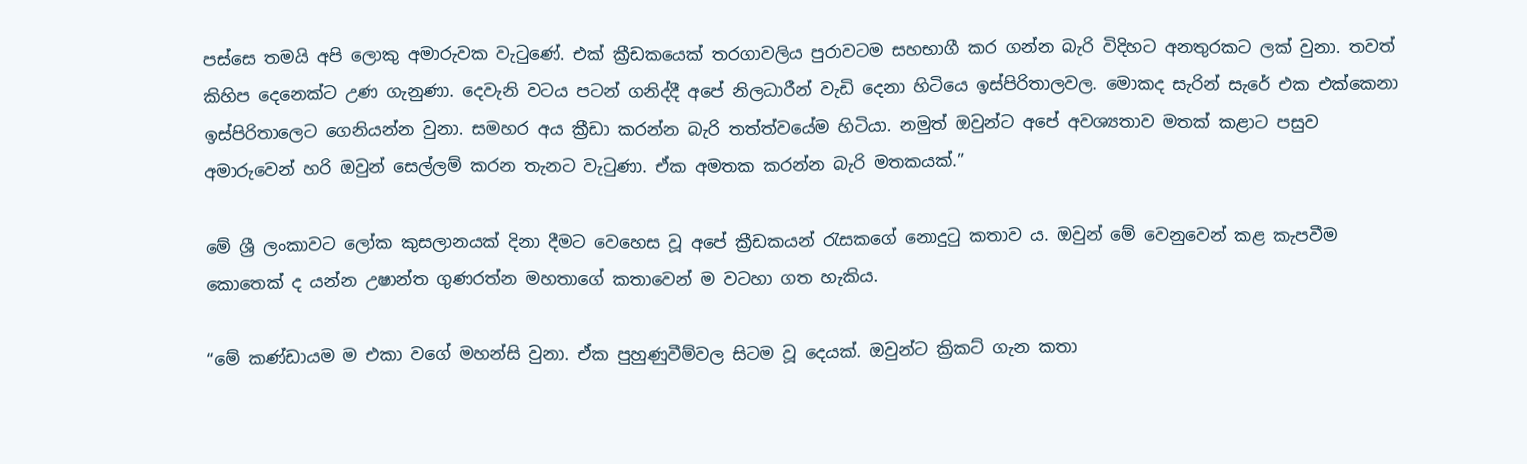පස්සෙ තමයි අපි ලොකු අමාරුවක වැටුණේ. එක් ක්‍රීඩකයෙක් තරගාවලිය පුරාවටම සහභාගී කර ගන්න බැරි විදිහට අනතුරකට ලක් වුනා. තවත් කිහිප දෙනෙක්ට උණ ගැනුණා. දෙවැනි වටය පටන් ගනිද්දී අපේ නිලධාරීන් වැඩි දෙනා හිටියෙ ඉස්පිරිතාලවල. මොකද සැරින් සැරේ එක එක්කෙනා ඉස්පිරිතාලෙට ගෙනියන්න වුනා. සමහර අය ක්‍රීඩා කරන්න බැරි තත්ත්වයේම හිටියා. නමුත් ඔවුන්ට අපේ අවශ්‍යතාව මතක් කළාට පසුව අමාරුවෙන් හරි ඔවුන් සෙල්ලම් කරන තැනට වැටුණා. ඒක අමතක කරන්න බැරි මතකයක්.”

මේ ශ්‍රී ලංකාවට ලෝක කුසලානයක් දිනා දීමට වෙහෙස වූ අපේ ක්‍රීඩකයන් රැසකගේ නොදුටු කතාව ය. ඔවුන් මේ වෙනුවෙන් කළ කැපවීම කොතෙක් ද යන්න උෂාන්ත ගුණරත්න මහතාගේ කතාවෙන් ම වටහා ගත හැකිය.

“මේ කණ්ඩායම ම එකා වගේ මහන්සි වුනා. ඒක පුහුණුවීම්වල සිටම වූ දෙයක්. ඔවුන්ට ක්‍රිකට් ගැන කතා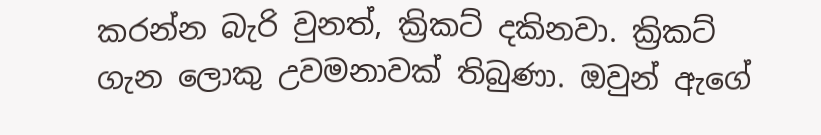කරන්න බැරි වුනත්, ක්‍රිකට් දකිනවා. ක්‍රිකට් ගැන ලොකු උවමනාවක් තිබුණා. ඔවුන් ඇගේ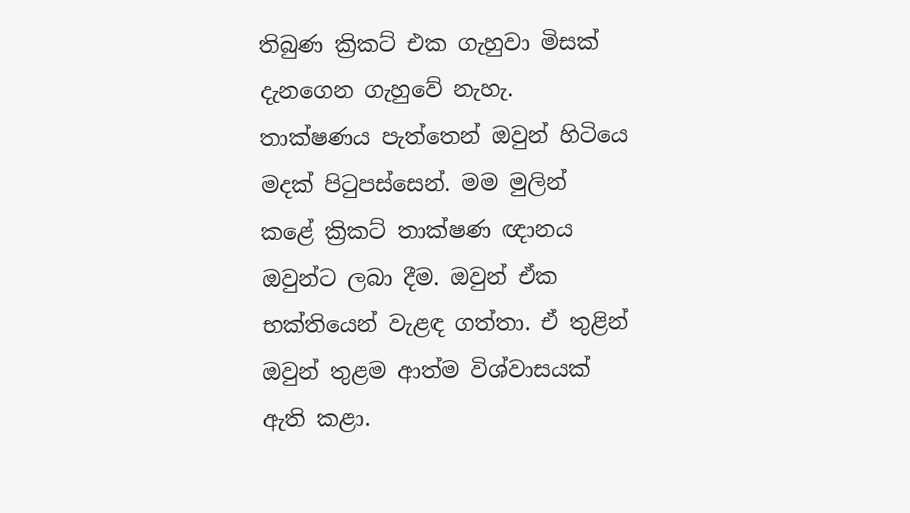තිබුණ ක්‍රිකට් එක ගැහුවා මිසක් දැනගෙන ගැහුවේ නැහැ. තාක්ෂණය පැත්තෙන් ඔවුන් හිටියෙ මදක් පිටුපස්සෙන්. මම මුලින් කළේ ක්‍රිකට් තාක්ෂණ ඥානය ඔවුන්ට ලබා දීම. ඔවුන් ඒක භක්තියෙන් වැළඳ ගත්තා. ඒ තුළින් ඔවුන් තුළම ආත්ම විශ්වාසයක් ඇති කළා.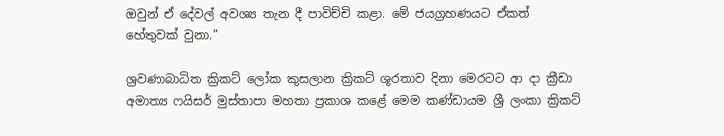ඔවුන් ඒ දේවල් අවශ්‍ය තැන දී පාවිච්චි කළා. මේ ජයග්‍රහණයට ඒකත් හේතුවක් වුනා.”

ශ්‍රවණාබාධිත ක්‍රිකට් ලෝක කුසලාන ක්‍රිකට් ශූරතාව දිනා මෙරටට ආ දා ක්‍රීඩා අමාත්‍ය ෆයිසර් මුස්තාපා මහතා ප්‍රකාශ කළේ මෙම කණ්ඩායම ශ්‍රී ලංකා ක්‍රිකට්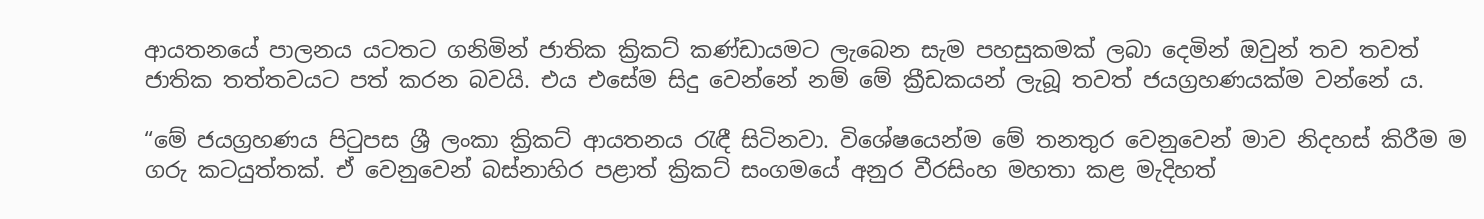ආයතනයේ පාලනය යටතට ගනිමින් ජාතික ක්‍රිකට් කණ්ඩායමට ලැබෙන සැම පහසුකමක් ලබා දෙමින් ඔවුන් තව තවත් ජාතික තත්තවයට පත් කරන බවයි. එය එසේම සිදු වෙන්නේ නම් මේ ක්‍රීඩකයන් ලැබූ තවත් ජයග්‍රහණයක්ම වන්නේ ය.

“මේ ජයග්‍රහණය පිටුපස ශ්‍රී ලංකා ක්‍රිකට් ආයතනය රැඳී සිටිනවා. විශේෂයෙන්ම මේ තනතුර වෙනුවෙන් මාව නිදහස් කිරීම ම ගරු කටයුත්තක්. ඒ වෙනුවෙන් බස්නාහිර පළාත් ක්‍රිකට් සංගමයේ අනුර වීරසිංහ මහතා කළ මැදිහත්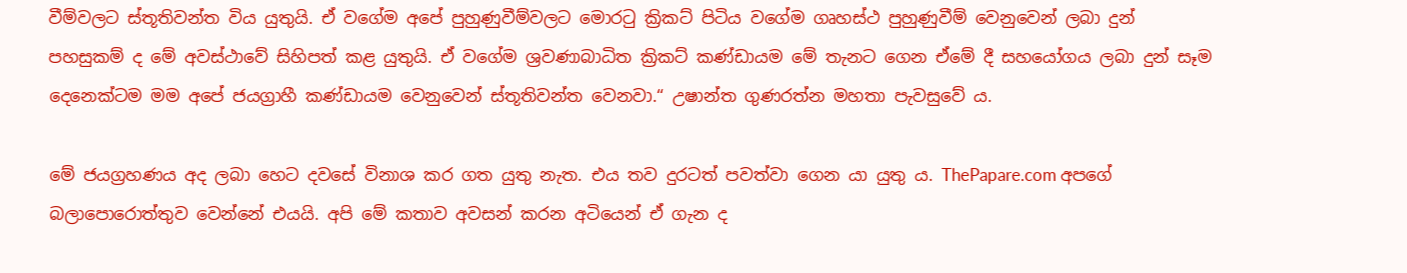වීම්වලට ස්තූතිවන්ත විය යුතුයි. ඒ වගේම අපේ පුහුණුවීම්වලට මොරටු ක්‍රිකට් පිටිය වගේම ගෘහස්ථ පුහුණුවීම් වෙනුවෙන් ලබා දුන් පහසුකම් ද මේ අවස්ථාවේ සිහිපත් කළ යුතුයි. ඒ වගේම ශ්‍රවණාබාධිත ක්‍රිකට් කණ්ඩායම මේ තැනට ගෙන ඒමේ දී සහයෝගය ලබා දුන් සෑම දෙනෙක්ටම මම අපේ ජයග්‍රාහී කණ්ඩායම වෙනුවෙන් ස්තූතිවන්ත වෙනවා.“ උෂාන්ත ගුණරත්න මහතා පැවසුවේ ය.

මේ ජයග්‍රහණය අද ලබා හෙට දවසේ විනාශ කර ගත යුතු නැත. එය තව දුරටත් පවත්වා ගෙන යා යුතු ය. ThePapare.com අපගේ බලාපොරොත්තුව වෙන්නේ එයයි. අපි මේ කතාව අවසන් කරන අටියෙන් ඒ ගැන ද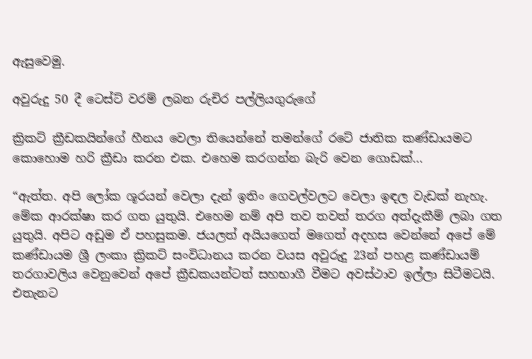ඇසුවෙමු.

අවුරුදු 50 දී ටෙස්ට් වරම් ලබන රුචිර පල්ලියගුරුගේ

ක්‍රිකට් ක්‍රීඩකයින්ගේ හීනය වෙලා තියෙන්නේ තමන්ගේ රටේ ජාතික කණ්ඩායමට කොහොම හරි ක්‍රීඩා කරන එක. එහෙම කරගන්න බැරි වෙන ගොඩක්…

“ඇත්ත. අපි ලෝක ශූරයන් වෙලා දැන් ඉතිං ගෙවල්වලට වෙලා ඉඳල වැඩක් නැහැ. මේක ආරක්ෂා කර ගත යුතුයි. එහෙම නම් අපි තව තවත් තරග අත්දැකීම් ලබා ගත යුතුයි. අපිට අඩුම ඒ පහසුකම. ජයලත් අයියගෙත් මගෙත් අදහස වෙන්නේ අපේ මේ කණ්ඩායම ශ්‍රී ලංකා ක්‍රිකට් සංවිධානය කරන වයස අවුරුදු 23න් පහළ කණ්ඩායම් තරගාවලිය වෙනුවෙන් අපේ ක්‍රීඩකයන්ටත් සහභාගී වීමට අවස්ථාව ඉල්ලා සිටීමටයි. එතැනට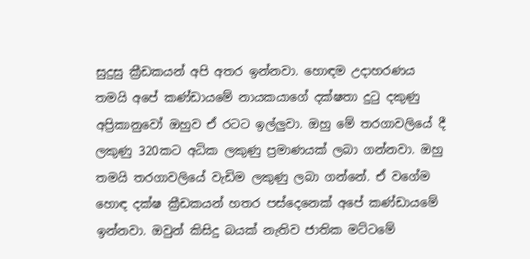සුදුසු ක්‍රීඩකයන් අපි අතර ඉන්නවා. හොඳම උදාහරණය තමයි අපේ කණ්ඩායමේ නායකයාගේ දක්ෂතා දුටු දකුණු අප්‍රිකානුවෝ ඔහුව ඒ රටට ඉල්ලුවා. ඔහු මේ තරගාවලියේ දී ලකුණු 320කට අධික ලකුණු ප්‍රමාණයක් ලබා ගන්නවා. ඔහු තමයි තරගාවලියේ වැඩිම ලකුණු ලබා ගන්නේ. ඒ වගේම හොඳ දක්ෂ ක්‍රීඩකයන් හතර පස්දෙනෙක් අපේ කණ්ඩායමේ ඉන්නවා. ඔවුන් කිසිදු බයක් නැතිව ජාතික මට්ටමේ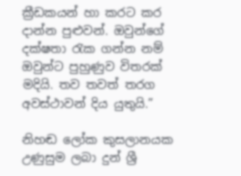ක්‍රීඩකයන් හා කරට කර දාන්න පුළුවන්. ඔවුන්ගේ දක්ෂතා රැක ගන්න නම් ඔවුන්ට පුහුණුව විතරක් මදියි. තව තවත් තරග අවස්ථාවන් දිය යුතුයි.”

නිහඬ ලෝක කුසලානයක උණුසුම ලබා දුන් ශ්‍රී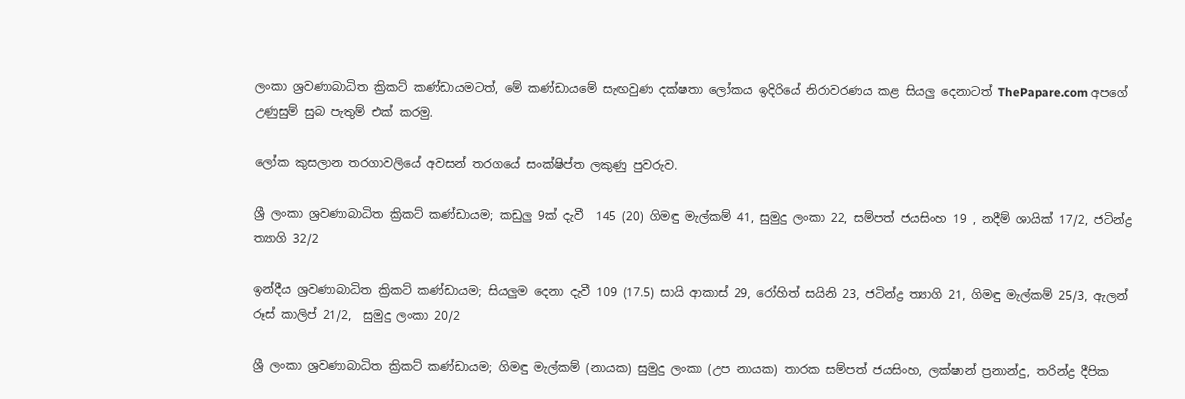ලංකා ශ්‍රවණාබාධිත ක්‍රිකට් කණ්ඩායමටත්, මේ කණ්ඩායමේ සැඟවුණ දක්ෂතා ලෝකය ඉදිරියේ නිරාවරණය කළ සියලු දෙනාටත් ThePapare.com අපගේ උණුසුම් සුබ පැතුම් එක් කරමු.

ලෝක කුසලාන තරගාවලියේ අවසන් තරගයේ සංක්ෂිප්ත ලකුණු පුවරුව.

ශ්‍රී ලංකා ශ්‍රවණාබාධිත ක්‍රිකට් කණ්ඩායම; කඩුලු 9ක් දැවී  145 (20) ගිමඳු මැල්කම් 41, සුමුදු ලංකා 22, සම්පත් ජයසිංහ 19 , නදීම් ශායික් 17/2, ජටින්ද්‍ර ත්‍යාගි 32/2

ඉන්දීය ශ්‍රවණාබාධිත ක්‍රිකට් කණ්ඩායම; සියලුම දෙනා දැවී 109 (17.5) සායි ආකාස් 29, රෝහිත් සයිනි 23, ජටින්ද්‍ර ත්‍යාගි 21, ගිමඳු මැල්කම් 25/3, ඇලන් රූස් කාලිප් 21/2,  සුමුදු ලංකා 20/2

ශ්‍රී ලංකා ශ්‍රවණාබාධිත ක්‍රිකට් කණ්ඩායම; ගිමඳු මැල්කම් (නායක) සුමුදු ලංකා (උප නායක) තාරක සම්පත් ජයසිංහ, ලක්ෂාන් ප්‍රනාන්දු, තරින්ද්‍ර දීපික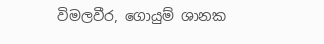විමලවීර, ගොයුම් ශානක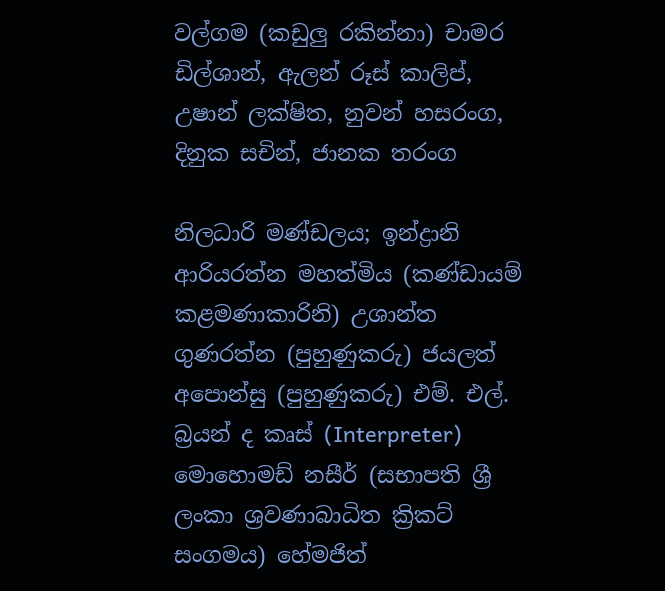වල්ගම (කඩුලු රකින්නා) චාමර ඩිල්ශාන්, ඇලන් රූස් කාලිප්, උෂාන් ලක්ෂිත, නුවන් හසරංග, දිනුක සචින්, ජානක තරංග

නිලධාරි මණ්ඩලය; ඉන්ද්‍රානි ආරියරත්න මහත්මිය (කණ්ඩායම් කළමණාකාරිනි) උශාන්ත ගුණරත්න (පුහුණුකරු) ජයලත් අපොන්සු (පුහුණුකරු) එම්. එල්. බ්‍රයන් ද කෘස් (Interpreter) මොහොමඩ් නසීර් (සභාපති ශ්‍රී ලංකා ශ්‍රවණාබාධිත ක්‍රිකට් සංගමය) හේමජිත්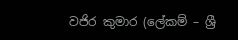වජිර කුමාර (ලේකම් – ශ්‍රී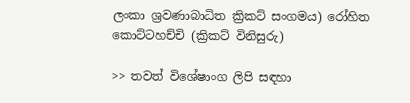ලංකා ශ්‍රවණාබාධිත ක්‍රිකට් සංගමය) රෝහිත කොට්ටහච්චි (ක්‍රිකට් විනිසුරු)

>> තවත් විශේෂාංග ලිපි සඳහා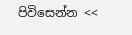පිවිසෙන්න <<